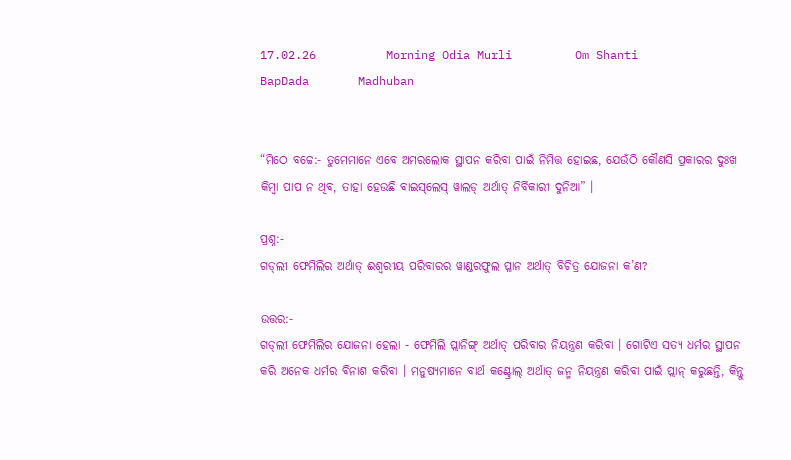17.02.26          Morning Odia Murli         Om Shanti         BapDada       Madhuban


“ମିଠେ ବଚ୍ଚେ:- ତୁମେମାନେ ଏବେ ଅମରଲୋକ ସ୍ଥାପନ କରିବା ପାଇଁ ନିମିତ୍ତ ହୋଇଛ, ଯେଉଁଠି କୌଣସି ପ୍ରକାରର ଦୁଃଖ କିମ୍ବା ପାପ ନ ଥିବ, ତାହା ହେଉଛି ବାଇସ୍‌ଲେସ୍ ୱାଲଡ୍ ଅର୍ଥାତ୍ ନିର୍ବିକାରୀ ଦୁନିଆ” ।

ପ୍ରଶ୍ନ:-
ଗଡ୍‌ଲୀ ଫେମିଲିର ଅର୍ଥାତ୍ ଈଶ୍ୱରୀୟ ପରିବାରର ୱାଣ୍ଡରଫୁଲ ପ୍ଳାନ ଅର୍ଥାତ୍ ବିଚିତ୍ର ଯୋଜନା କ’ଣ?

ଉତ୍ତର:-
ଗଡ୍‌ଲୀ ଫେମିଲିର ଯୋଜନା ହେଲା - ଫେମିଲି ପ୍ଲାନିଙ୍ଗ୍ ଅର୍ଥାତ୍ ପରିବାର ନିୟନ୍ତ୍ରଣ କରିବା । ଗୋଟିଏ ସତ୍ୟ ଧର୍ମର ସ୍ଥାପନ କରି ଅନେକ ଧର୍ମର ବିନାଶ କରିବା । ମନୁଷ୍ୟମାନେ ବାର୍ଥ କଣ୍ଟ୍ରୋଲ୍ ଅର୍ଥାତ୍ ଜନ୍ମ ନିୟନ୍ତ୍ରଣ କରିବା ପାଇଁ ପ୍ଲାନ୍ କରୁଛନ୍ତି, କିନ୍ତୁ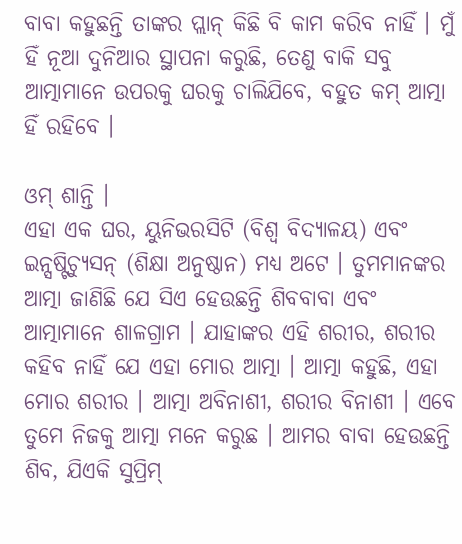ବାବା କହୁଛନ୍ତି ତାଙ୍କର ପ୍ଲାନ୍ କିଛି ବି କାମ କରିବ ନାହିଁ । ମୁଁ ହିଁ ନୂଆ ଦୁନିଆର ସ୍ଥାପନା କରୁଛି, ତେଣୁ ବାକି ସବୁ ଆତ୍ମାମାନେ ଉପରକୁ ଘରକୁ ଚାଲିଯିବେ, ବହୁତ କମ୍ ଆତ୍ମା ହିଁ ରହିବେ ।

ଓମ୍ ଶାନ୍ତି ।
ଏହା ଏକ ଘର, ୟୁନିଭରସିଟି (ବିଶ୍ୱ ବିଦ୍ୟାଳୟ) ଏବଂ ଇନ୍ସଷ୍ଟିଚ୍ୟୁସନ୍ (ଶିକ୍ଷା ଅନୁଷ୍ଠାନ) ମଧ୍ୟ ଅଟେ । ତୁମମାନଙ୍କର ଆତ୍ମା ଜାଣିଛି ଯେ ସିଏ ହେଉଛନ୍ତି ଶିବବାବା ଏବଂ ଆତ୍ମାମାନେ ଶାଳଗ୍ରାମ । ଯାହାଙ୍କର ଏହି ଶରୀର, ଶରୀର କହିବ ନାହିଁ ଯେ ଏହା ମୋର ଆତ୍ମା । ଆତ୍ମା କହୁଛି, ଏହା ମୋର ଶରୀର । ଆତ୍ମା ଅବିନାଶୀ, ଶରୀର ବିନାଶୀ । ଏବେ ତୁମେ ନିଜକୁ ଆତ୍ମା ମନେ କରୁଛ । ଆମର ବାବା ହେଉଛନ୍ତି ଶିବ, ଯିଏକି ସୁପ୍ରିମ୍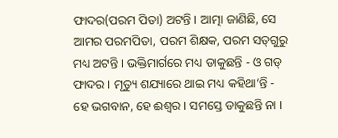ଫାଦର(ପରମ ପିତା) ଅଟନ୍ତି । ଆତ୍ମା ଜାଣିଛି, ସେ ଆମର ପରମପିତା, ପରମ ଶିକ୍ଷକ, ପରମ ସତ୍‌ଗୁରୁ ମଧ୍ୟ ଅଟନ୍ତି । ଭକ୍ତିମାର୍ଗରେ ମଧ୍ୟ ଡାକୁଛନ୍ତି - ଓ ଗଡ୍ ଫାଦର । ମୃତ୍ୟୁ ଶଯ୍ୟାରେ ଥାଇ ମଧ୍ୟ କହିଥା’ନ୍ତି - ହେ ଭଗବାନ, ହେ ଈଶ୍ୱର । ସମସ୍ତେ ଡାକୁଛନ୍ତି ନା ।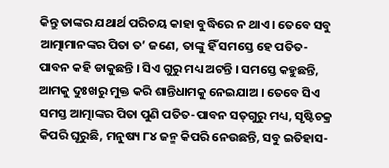କିନ୍ତୁ ତାଙ୍କର ଯଥାର୍ଥ ପରିଚୟ କାହା ବୁଦ୍ଧିରେ ନ ଥାଏ । ତେବେ ସବୁ ଆତ୍ମାମାନଙ୍କର ପିତା ତ’ ଜଣେ, ତାଙ୍କୁ ହିଁ ସମସ୍ତେ ହେ ପତିତ-ପାବନ କହି ଡାକୁଛନ୍ତି । ସିଏ ଗୁରୁ ମଧ୍ୟ ଅଟନ୍ତି । ସମସ୍ତେ କହୁଛନ୍ତି, ଆମକୁ ଦୁଃଖରୁ ମୁକ୍ତ କରି ଶାନ୍ତିଧାମକୁ ନେଇଯାଅ । ତେବେ ସିଏ ସମସ୍ତ ଆତ୍ମାଙ୍କର ପିତା ପୁଣି ପତିତ-ପାବନ ସତ୍‌ଗୁରୁ ମଧ୍ୟ, ସୃଷ୍ଟିଚକ୍ର କିପରି ଘୂରୁଛି, ମନୁଷ୍ୟ ୮୪ ଜନ୍ମ କିପରି ନେଉଛନ୍ତି, ସବୁ ଇତିହାସ-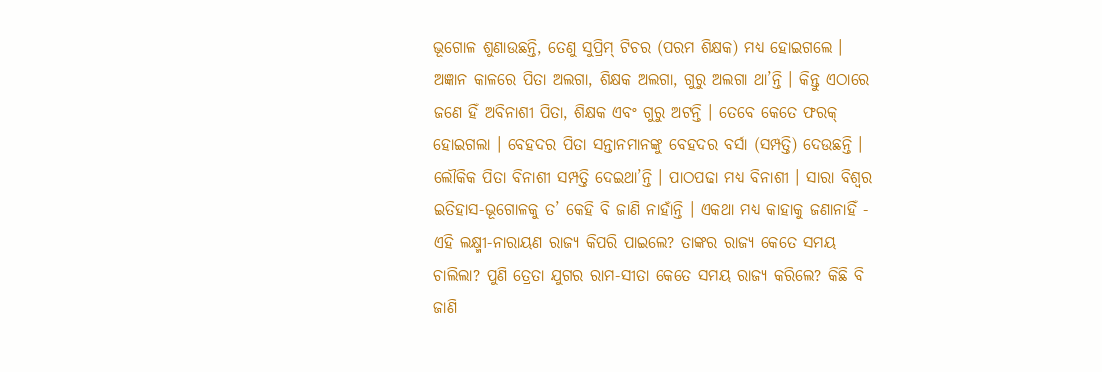ଭୂଗୋଳ ଶୁଣାଉଛନ୍ତି, ତେଣୁ ସୁପ୍ରିମ୍ ଟିଚର (ପରମ ଶିକ୍ଷକ) ମଧ୍ୟ ହୋଇଗଲେ । ଅଜ୍ଞାନ କାଳରେ ପିତା ଅଲଗା, ଶିକ୍ଷକ ଅଲଗା, ଗୁରୁ ଅଲଗା ଥା’ନ୍ତି । କିନ୍ତୁ ଏଠାରେ ଜଣେ ହିଁ ଅବିନାଶୀ ପିତା, ଶିକ୍ଷକ ଏବଂ ଗୁରୁ ଅଟନ୍ତି । ତେବେ କେତେ ଫରକ୍ ହୋଇଗଲା । ବେହଦର ପିତା ସନ୍ତାନମାନଙ୍କୁ ବେହଦର ବର୍ସା (ସମ୍ପତ୍ତି) ଦେଉଛନ୍ତି । ଲୌକିକ ପିତା ବିନାଶୀ ସମ୍ପତ୍ତି ଦେଇଥା’ନ୍ତି । ପାଠପଢା ମଧ୍ୟ ବିନାଶୀ । ସାରା ବିଶ୍ୱର ଇତିହାସ-ଭୂଗୋଳକୁ ତ’ କେହି ବି ଜାଣି ନାହାଁନ୍ତି । ଏକଥା ମଧ୍ୟ କାହାକୁ ଜଣାନାହିଁ - ଏହି ଲକ୍ଷ୍ମୀ-ନାରାୟଣ ରାଜ୍ୟ କିପରି ପାଇଲେ? ତାଙ୍କର ରାଜ୍ୟ କେତେ ସମୟ ଚାଲିଲା? ପୁଣି ତ୍ରେତା ଯୁଗର ରାମ-ସୀତା କେତେ ସମୟ ରାଜ୍ୟ କରିଲେ? କିଛି ବି ଜାଣି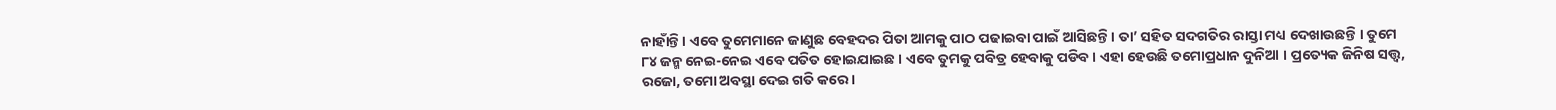ନାହାଁନ୍ତି । ଏବେ ତୁମେମାନେ ଜାଣୁଛ ବେହଦର ପିତା ଆମକୁ ପାଠ ପଢାଇବା ପାଇଁ ଆସିଛନ୍ତି । ତା’ ସହିତ ସଦଗତିର ରାସ୍ତା ମଧ୍ୟ ଦେଖାଉଛନ୍ତି । ତୁମେ ୮୪ ଜନ୍ମ ନେଇ-ନେଇ ଏବେ ପତିତ ହୋଇଯାଇଛ । ଏବେ ତୁମକୁ ପବିତ୍ର ହେବାକୁ ପଡିବ । ଏହା ହେଉଛି ତମୋପ୍ରଧାନ ଦୁନିଆ । ପ୍ରତ୍ୟେକ ଜିନିଷ ସତ୍ତ୍ୱ, ରଜୋ, ତମୋ ଅବସ୍ଥା ଦେଇ ଗତି କରେ ।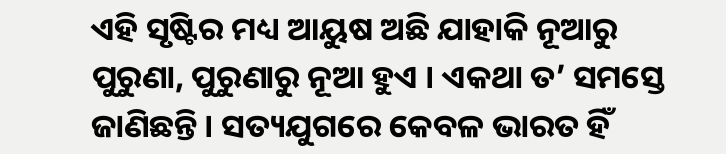ଏହି ସୃଷ୍ଟିର ମଧ୍ୟ ଆୟୁଷ ଅଛି ଯାହାକି ନୂଆରୁ ପୁରୁଣା, ପୁରୁଣାରୁ ନୂଆ ହୁଏ । ଏକଥା ତ’ ସମସ୍ତେ ଜାଣିଛନ୍ତି । ସତ୍ୟଯୁଗରେ କେବଳ ଭାରତ ହିଁ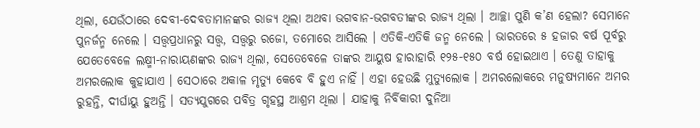ଥିଲା, ଯେଉଁଠାରେ ଦେବୀ-ଦେବତାମାନଙ୍କର ରାଜ୍ୟ ଥିଲା ଅଥବା ଭଗବାନ-ଭଗବତୀଙ୍କର ରାଜ୍ୟ ଥିଲା । ଆଚ୍ଛା ପୁଣି କ’ଣ ହେଲା? ସେମାନେ ପୁନର୍ଜନ୍ମ ନେଲେ । ସତ୍ତ୍ୱପ୍ରଧାନରୁ ସତ୍ତ୍ୱ, ସତ୍ତ୍ୱରୁ ରଜୋ, ତମୋରେ ଆସିଲେ । ଏତିକି-ଏତିକି ଜନ୍ମ ନେଲେ । ଭାରତରେ ୫ ହଜାର ବର୍ଷ ପୂର୍ବରୁ ଯେତେବେଳେ ଲକ୍ଷ୍ମୀ-ନାରାୟଣଙ୍କର ରାଜ୍ୟ ଥିଲା, ସେତେବେଳେ ତାଙ୍କର ଆୟୁଷ ହାରାହାରି ୧୨୫-୧୫୦ ବର୍ଷ ହୋଇଥାଏ । ତେଣୁ ତାହାକୁ ଅମରଲୋକ କୁହାଯାଏ । ସେଠାରେ ଅକାଳ ମୃତ୍ୟୁ କେବେ ବି ହୁଏ ନାହିଁ । ଏହା ହେଉଛି ମୁତ୍ୟୁଲୋକ । ଅମରଲୋକରେ ମନୁଷ୍ୟମାନେ ଅମର ରୁହନ୍ତି, ଦୀର୍ଘାୟୁ ହୁଅନ୍ତି । ସତ୍ୟଯୁଗରେ ପବିତ୍ର ଗୃହସ୍ଥ ଆଶ୍ରମ ଥିଲା । ଯାହାକୁ ନିର୍ବିକାରୀ ଦୁନିଆ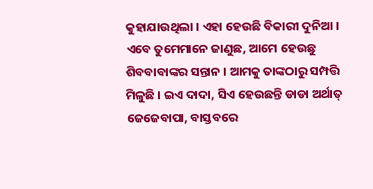କୁହାଯାଉଥିଲା । ଏହା ହେଉଛି ବିକାରୀ ଦୁନିଆ । ଏବେ ତୁମେମାନେ ଜାଣୁଛ, ଆମେ ହେଉଛୁ ଶିବବାବାଙ୍କର ସନ୍ତାନ । ଆମକୁ ତାଙ୍କଠାରୁ ସମ୍ପତ୍ତି ମିଳୁଛି । ଇଏ ଦାଦା, ସିଏ ହେଉଛନ୍ତି ଡାଡା ଅର୍ଥାତ୍ ଜେଜେବାପା, ବାସ୍ତବରେ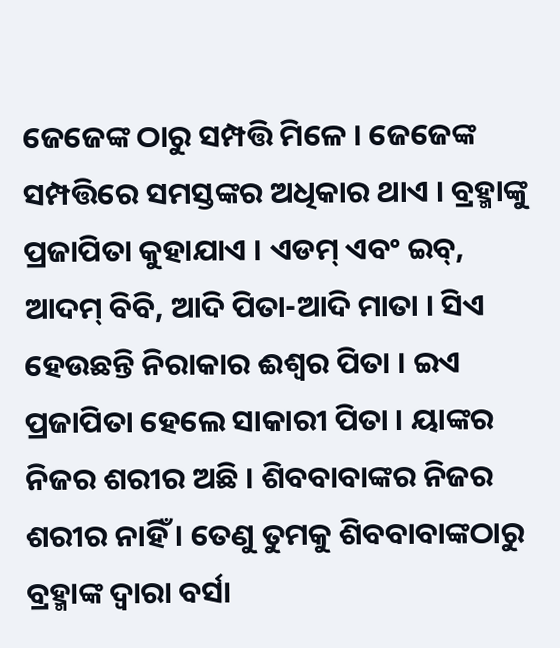ଜେଜେଙ୍କ ଠାରୁ ସମ୍ପତ୍ତି ମିଳେ । ଜେଜେଙ୍କ ସମ୍ପତ୍ତିରେ ସମସ୍ତଙ୍କର ଅଧିକାର ଥାଏ । ବ୍ରହ୍ମାଙ୍କୁ ପ୍ରଜାପିତା କୁହାଯାଏ । ଏଡମ୍ ଏବଂ ଇବ୍‌, ଆଦମ୍ ବିବି, ଆଦି ପିତା-ଆଦି ମାତା । ସିଏ ହେଉଛନ୍ତି ନିରାକାର ଈଶ୍ୱର ପିତା । ଇଏ ପ୍ରଜାପିତା ହେଲେ ସାକାରୀ ପିତା । ୟାଙ୍କର ନିଜର ଶରୀର ଅଛି । ଶିବବାବାଙ୍କର ନିଜର ଶରୀର ନାହିଁ । ତେଣୁ ତୁମକୁ ଶିବବାବାଙ୍କଠାରୁ ବ୍ରହ୍ମାଙ୍କ ଦ୍ୱାରା ବର୍ସା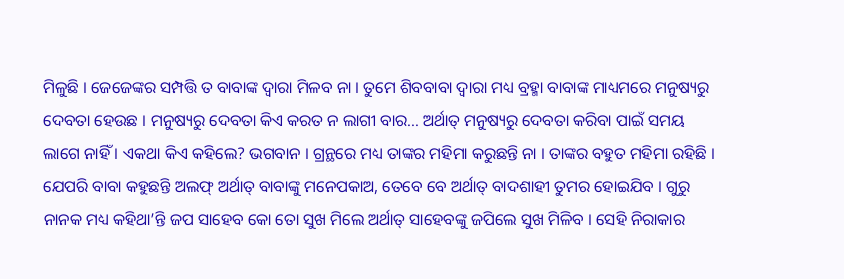ମିଳୁଛି । ଜେଜେଙ୍କର ସମ୍ପତ୍ତି ତ ବାବାଙ୍କ ଦ୍ୱାରା ମିଳବ ନା । ତୁମେ ଶିବବାବା ଦ୍ୱାରା ମଧ୍ୟ ବ୍ରହ୍ମା ବାବାଙ୍କ ମାଧ୍ୟମରେ ମନୁଷ୍ୟରୁ ଦେବତା ହେଉଛ । ମନୁଷ୍ୟରୁ ଦେବତା କିଏ କରତ ନ ଲାଗୀ ବାର... ଅର୍ଥାତ୍ ମନୁଷ୍ୟରୁ ଦେବତା କରିବା ପାଇଁ ସମୟ ଲାଗେ ନାହିଁ । ଏକଥା କିଏ କହିଲେ? ଭଗବାନ । ଗ୍ରନ୍ଥରେ ମଧ୍ୟ ତାଙ୍କର ମହିମା କରୁଛନ୍ତି ନା । ତାଙ୍କର ବହୁତ ମହିମା ରହିଛି । ଯେପରି ବାବା କହୁଛନ୍ତି ଅଲଫ୍ ଅର୍ଥାତ୍ ବାବାଙ୍କୁ ମନେପକାଅ, ତେବେ ବେ ଅର୍ଥାତ୍ ବାଦଶାହୀ ତୁମର ହୋଇଯିବ । ଗୁରୁ ନାନକ ମଧ୍ୟ କହିଥା’ନ୍ତି ଜପ ସାହେବ କୋ ତୋ ସୁଖ ମିଲେ ଅର୍ଥାତ୍ ସାହେବଙ୍କୁ ଜପିଲେ ସୁଖ ମିଳିବ । ସେହି ନିରାକାର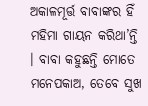ଅକାଳମୂର୍ତ୍ତ ବାବାଙ୍କର ହିଁ ମହିମା ଗାୟନ କରିଥା’ନ୍ତି । ବାବା କହୁଛନ୍ତି ମୋତେ ମନେପକାଅ, ତେବେ ସୁଖ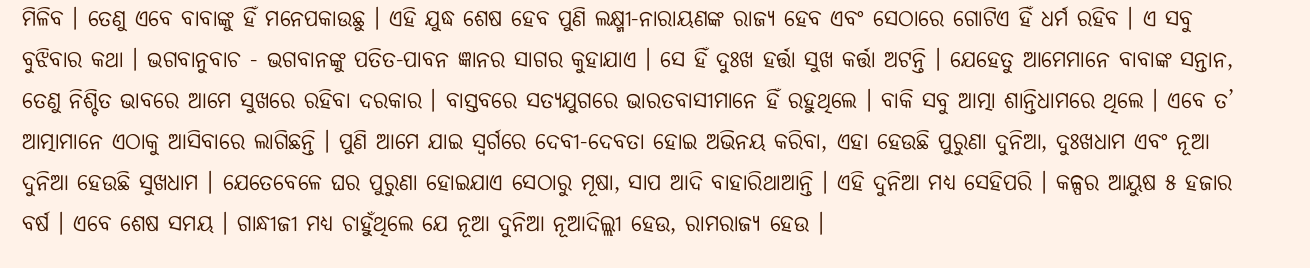ମିଳିବ । ତେଣୁ ଏବେ ବାବାଙ୍କୁ ହିଁ ମନେପକାଉଛୁ । ଏହି ଯୁଦ୍ଧ ଶେଷ ହେବ ପୁଣି ଲକ୍ଷ୍ମୀ-ନାରାୟଣଙ୍କ ରାଜ୍ୟ ହେବ ଏବଂ ସେଠାରେ ଗୋଟିଏ ହିଁ ଧର୍ମ ରହିବ । ଏ ସବୁ ବୁଝିବାର କଥା । ଭଗବାନୁବାଚ - ଭଗବାନଙ୍କୁ ପତିତ-ପାବନ ଜ୍ଞାନର ସାଗର କୁହାଯାଏ । ସେ ହିଁ ଦୁଃଖ ହର୍ତ୍ତା ସୁଖ କର୍ତ୍ତା ଅଟନ୍ତି । ଯେହେତୁ ଆମେମାନେ ବାବାଙ୍କ ସନ୍ତାନ, ତେଣୁ ନିଶ୍ଚିତ ଭାବରେ ଆମେ ସୁଖରେ ରହିବା ଦରକାର । ବାସ୍ତବରେ ସତ୍ୟଯୁଗରେ ଭାରତବାସୀମାନେ ହିଁ ରହୁଥିଲେ । ବାକି ସବୁ ଆତ୍ମା ଶାନ୍ତିଧାମରେ ଥିଲେ । ଏବେ ତ’ ଆତ୍ମାମାନେ ଏଠାକୁ ଆସିବାରେ ଲାଗିଛନ୍ତି । ପୁଣି ଆମେ ଯାଇ ସ୍ୱର୍ଗରେ ଦେବୀ-ଦେବତା ହୋଇ ଅଭିନୟ କରିବା, ଏହା ହେଉଛି ପୁରୁଣା ଦୁନିଆ, ଦୁଃଖଧାମ ଏବଂ ନୂଆ ଦୁନିଆ ହେଉଛି ସୁଖଧାମ । ଯେତେବେଳେ ଘର ପୁରୁଣା ହୋଇଯାଏ ସେଠାରୁ ମୂଷା, ସାପ ଆଦି ବାହାରିଥାଆନ୍ତି । ଏହି ଦୁନିଆ ମଧ୍ୟ ସେହିପରି । କଳ୍ପର ଆୟୁଷ ୫ ହଜାର ବର୍ଷ । ଏବେ ଶେଷ ସମୟ । ଗାନ୍ଧୀଜୀ ମଧ୍ୟ ଚାହୁଁଥିଲେ ଯେ ନୂଆ ଦୁନିଆ ନୂଆଦିଲ୍ଲୀ ହେଉ, ରାମରାଜ୍ୟ ହେଉ ।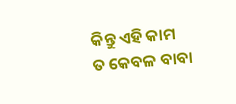କିନ୍ତୁ ଏହି କାମ ତ କେବଳ ବାବା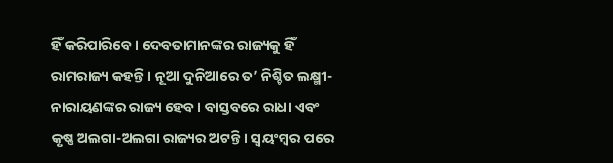ହିଁ କରିପାରିବେ । ଦେବତାମାନଙ୍କର ରାଜ୍ୟକୁ ହିଁ ରାମରାଜ୍ୟ କହନ୍ତି । ନୂଆ ଦୁନିଆରେ ତ’ ନିଶ୍ଚିତ ଲକ୍ଷ୍ମୀ-ନାରାୟଣଙ୍କର ରାଜ୍ୟ ହେବ । ବାସ୍ତବରେ ରାଧା ଏବଂ କୃଷ୍ଣ ଅଲଗା-ଅଲଗା ରାଜ୍ୟର ଅଟନ୍ତି । ସ୍ୱୟଂମ୍ବର ପରେ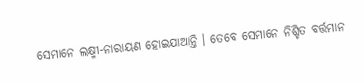ସେମାନେ ଲକ୍ଷ୍ମୀ-ନାରାୟଣ ହୋଇଯାଆନ୍ତି । ତେବେ ସେମାନେ ନିଶ୍ଚିତ ବର୍ତ୍ତମାନ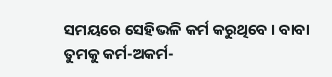ସମୟରେ ସେହିଭଳି କର୍ମ କରୁଥିବେ । ବାବା ତୁମକୁ କର୍ମ-ଅକର୍ମ-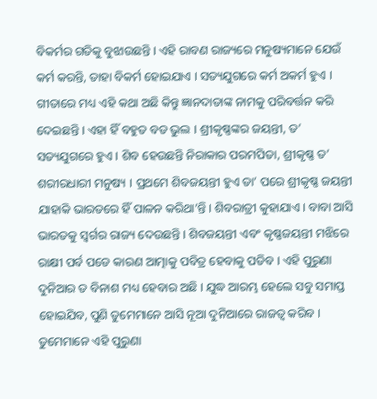ବିକର୍ମର ଗତିକୁ ବୁଝାଉଛନ୍ତି । ଏହି ରାବଣ ରାଜ୍ୟରେ ମନୁଷ୍ୟମାନେ ଯେଉଁ କର୍ମ କରନ୍ତି, ତାହା ବିକର୍ମ ହୋଇଯାଏ । ସତ୍ୟଯୁଗରେ କର୍ମ ଅକର୍ମ ହୁଏ । ଗୀତାରେ ମଧ୍ୟ ଏହି କଥା ଅଛି କିନ୍ତୁ ଜ୍ଞାନଦାତାଙ୍କ ନାମକୁ ପରିବର୍ତ୍ତନ କରି ଦେଇଛନ୍ତି । ଏହା ହିଁ ବହୁତ ବଡ ଭୁଲ । ଶ୍ରୀକୃଷ୍ଣଙ୍କର ଜୟନ୍ତୀ, ତ’ ସତ୍ୟଯୁଗରେ ହୁଏ । ଶିବ ହେଉଛନ୍ତି ନିରାକାର ପରମପିତା, ଶ୍ରୀକୃଷ୍ଣ ତ’ ଶରୀରଧାରୀ ମନୁଷ୍ୟ । ପ୍ରଥମେ ଶିବଜୟନ୍ତୀ ହୁଏ ତା’ ପରେ ଶ୍ରୀକୃଷ୍ଣ ଜୟନ୍ତୀ ଯାହାକି ଭାରତରେ ହିଁ ପାଳନ କରିଥା’ନ୍ତି । ଶିବରାତ୍ରୀ କୁହାଯାଏ । ବାବା ଆସି ଭାରତକୁ ସ୍ୱର୍ଗର ରାଜ୍ୟ ଦେଉଛନ୍ତି । ଶିବଜୟନ୍ତୀ ଏବଂ କୃଷ୍ଣଜୟନ୍ତୀ ମଝିରେ ରାକ୍ଷୀ ପର୍ବ ପଡେ କାରଣ ଆତ୍ମାକୁ ପବିତ୍ର ହେବାକୁ ପଡିବ । ଏହି ପୁରୁଣା ଦୁନିଆର ତ ବିନାଶ ମଧ୍ୟ ହେବାର ଅଛି । ଯୁଦ୍ଧ ଆରମ୍ଭ ହେଲେ ସବୁ ସମାପ୍ତ ହୋଇଯିବ, ପୁଣି ତୁମେମାନେ ଆସି ନୂଆ ଦୁନିଆରେ ରାଜତ୍ୱ କରିବ । ତୁମେମାନେ ଏହି ପୁରୁଣା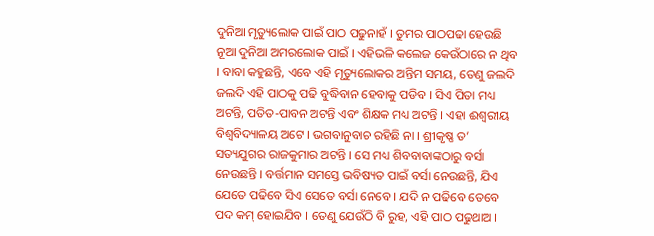ଦୁନିଆ ମୃତ୍ୟୁଲୋକ ପାଇଁ ପାଠ ପଢୁନାହଁ । ତୁମର ପାଠପଢା ହେଉଛି ନୂଆ ଦୁନିଆ ଅମରଲୋକ ପାଇଁ । ଏହିଭଳି କଲେଜ କେଉଁଠାରେ ନ ଥିବ । ବାବା କହୁଛନ୍ତି, ଏବେ ଏହି ମୃତ୍ୟୁଲୋକର ଅନ୍ତିମ ସମୟ, ତେଣୁ ଜଲଦି ଜଲଦି ଏହି ପାଠକୁ ପଢି ବୁଦ୍ଧିବାନ ହେବାକୁ ପଡିବ । ସିଏ ପିତା ମଧ୍ୟ ଅଟନ୍ତି, ପତିତ-ପାବନ ଅଟନ୍ତି ଏବଂ ଶିକ୍ଷକ ମଧ୍ୟ ଅଟନ୍ତି । ଏହା ଈଶ୍ୱରୀୟ ବିଶ୍ୱବିଦ୍ୟାଳୟ ଅଟେ । ଭଗବାନୁବାଚ ରହିଛି ନା । ଶ୍ରୀକୃଷ୍ଣ ତ’ ସତ୍ୟଯୁଗର ରାଜକୁମାର ଅଟନ୍ତି । ସେ ମଧ୍ୟ ଶିବବାବାଙ୍କଠାରୁ ବର୍ସା ନେଉଛନ୍ତି । ବର୍ତ୍ତମାନ ସମସ୍ତେ ଭବିଷ୍ୟତ ପାଇଁ ବର୍ସା ନେଉଛନ୍ତି, ଯିଏ ଯେତେ ପଢିବେ ସିଏ ସେତେ ବର୍ସା ନେବେ । ଯଦି ନ ପଢିବେ ତେବେ ପଦ କମ୍ ହୋଇଯିବ । ତେଣୁ ଯେଉଁଠି ବି ରୁହ, ଏହି ପାଠ ପଢୁଥାଅ ।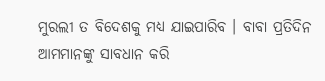ମୁରଲୀ ତ ବିଦେଶକୁ ମଧ୍ୟ ଯାଇପାରିବ । ବାବା ପ୍ରତିଦିନ ଆମମାନଙ୍କୁ ସାବଧାନ କରି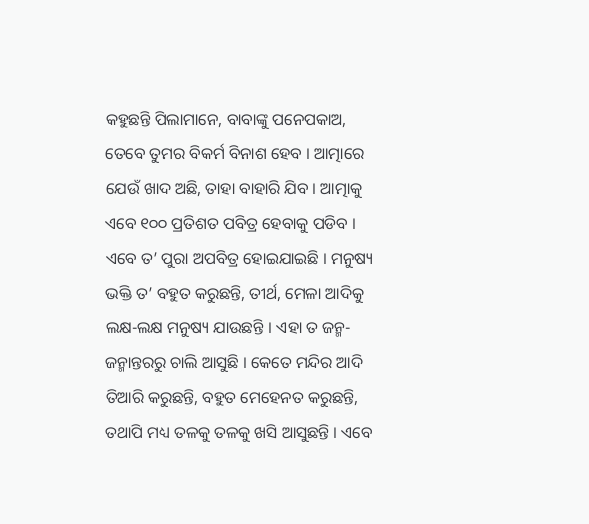କହୁଛନ୍ତି ପିଲାମାନେ, ବାବାଙ୍କୁ ପନେପକାଅ, ତେବେ ତୁମର ବିକର୍ମ ବିନାଶ ହେବ । ଆତ୍ମାରେ ଯେଉଁ ଖାଦ ଅଛି, ତାହା ବାହାରି ଯିବ । ଆତ୍ମାକୁ ଏବେ ୧୦୦ ପ୍ରତିଶତ ପବିତ୍ର ହେବାକୁ ପଡିବ । ଏବେ ତ’ ପୁରା ଅପବିତ୍ର ହୋଇଯାଇଛି । ମନୁଷ୍ୟ ଭକ୍ତି ତ’ ବହୁତ କରୁଛନ୍ତି, ତୀର୍ଥ, ମେଳା ଆଦିକୁ ଲକ୍ଷ-ଲକ୍ଷ ମନୁଷ୍ୟ ଯାଉଛନ୍ତି । ଏହା ତ ଜନ୍ମ-ଜନ୍ମାନ୍ତରରୁ ଚାଲି ଆସୁଛି । କେତେ ମନ୍ଦିର ଆଦି ତିଆରି କରୁଛନ୍ତି, ବହୁତ ମେହେନତ କରୁଛନ୍ତି, ତଥାପି ମଧ୍ୟ ତଳକୁ ତଳକୁ ଖସି ଆସୁଛନ୍ତି । ଏବେ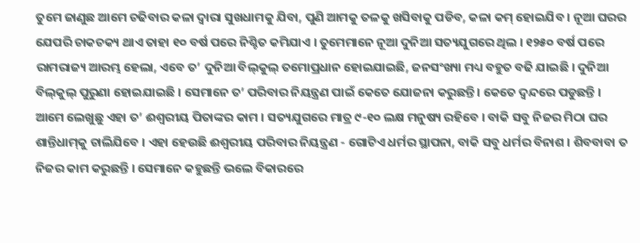ତୁମେ ଜାଣୁଛ ଆମେ ଚଢିବାର କଳା ଦ୍ୱାରା ସୁଖଧାମକୁ ଯିବା, ପୁଣି ଆମକୁ ତଳକୁ ଖସିବାକୁ ପଡିବ, କଳା କମ୍ ହୋଇଯିବ । ନୂଆ ଘରର ଯେପରି ଚାକଚକ୍ୟ ଥାଏ ତାହା ୧୦ ବର୍ଷ ପରେ ନିଶ୍ଚିତ କମିଯାଏ । ତୁମେମାନେ ନୂଆ ଦୁନିଆ ସତ୍ୟଯୁଗରେ ଥିଲ । ୧୨୫୦ ବର୍ଷ ପରେ ରାମରାଜ୍ୟ ଆରମ୍ଭ ହେଲା, ଏବେ ତ’ ଦୁନିଆ ବିଲ୍‌କୁଲ୍ ତମୋପ୍ରଧାନ ହୋଇଯାଇଛି, ଜନସଂଖ୍ୟା ମଧ୍ୟ ବହୁତ ବଢି ଯାଇଛି । ଦୁନିଆ ବିଲ୍‌କୁଲ୍ ପୁରୁଣା ହୋଇଯାଇଛି । ସେମାନେ ତ’ ପରିବାର ନିୟନ୍ତ୍ରଣ ପାଇଁ କେତେ ଯୋଜନା କରୁଛନ୍ତି । କେତେ ଦ୍ୱନ୍ଦରେ ପଡୁଛନ୍ତି । ଆମେ ଲେଖୁଛୁ ଏହା ତ’ ଈଶ୍ୱରୀୟ ପିତାଙ୍କର କାମ । ସତ୍ୟଯୁଗରେ ମାତ୍ର ୯-୧୦ ଲକ୍ଷ ମନୁଷ୍ୟ ରହିବେ । ବାକି ସବୁ ନିଜର ମିଠା ଘର ଶାନ୍ତିଧାମ୍‌କୁ ଚାଲିଯିବେ । ଏହା ହେଉଛି ଈଶ୍ୱରୀୟ ପରିବାର ନିୟନ୍ତ୍ରଣ - ଗୋଟିଏ ଧର୍ମର ସ୍ଥାପନା, ବାକି ସବୁ ଧର୍ମର ବିନାଶ । ଶିବବାବା ତ ନିଜର କାମ କରୁଛନ୍ତି । ସେମାନେ କହୁଛନ୍ତି ଭଲେ ବିକାରରେ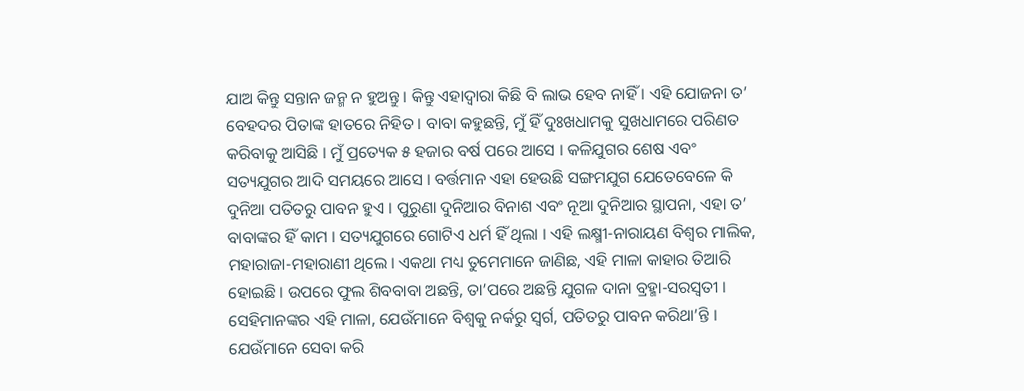ଯାଅ କିନ୍ତୁ ସନ୍ତାନ ଜନ୍ମ ନ ହୁଅନ୍ତୁ । କିନ୍ତୁ ଏହାଦ୍ୱାରା କିଛି ବି ଲାଭ ହେବ ନାହିଁ । ଏହି ଯୋଜନା ତ’ ବେହଦର ପିତାଙ୍କ ହାତରେ ନିହିତ । ବାବା କହୁଛନ୍ତି, ମୁଁ ହିଁ ଦୁଃଖଧାମକୁ ସୁଖଧାମରେ ପରିଣତ କରିବାକୁ ଆସିଛି । ମୁଁ ପ୍ରତ୍ୟେକ ୫ ହଜାର ବର୍ଷ ପରେ ଆସେ । କଳିଯୁଗର ଶେଷ ଏବଂ ସତ୍ୟଯୁଗର ଆଦି ସମୟରେ ଆସେ । ବର୍ତ୍ତମାନ ଏହା ହେଉଛି ସଙ୍ଗମଯୁଗ ଯେତେବେଳେ କି ଦୁନିଆ ପତିତରୁ ପାବନ ହୁଏ । ପୁରୁଣା ଦୁନିଆର ବିନାଶ ଏବଂ ନୂଆ ଦୁନିଆର ସ୍ଥାପନା, ଏହା ତ’ ବାବାଙ୍କର ହିଁ କାମ । ସତ୍ୟଯୁଗରେ ଗୋଟିଏ ଧର୍ମ ହିଁ ଥିଲା । ଏହି ଲକ୍ଷ୍ମୀ-ନାରାୟଣ ବିଶ୍ୱର ମାଲିକ, ମହାରାଜା-ମହାରାଣୀ ଥିଲେ । ଏକଥା ମଧ୍ୟ ତୁମେମାନେ ଜାଣିଛ, ଏହି ମାଳା କାହାର ତିଆରି ହୋଇଛି । ଉପରେ ଫୁଲ ଶିବବାବା ଅଛନ୍ତି, ତା’ପରେ ଅଛନ୍ତି ଯୁଗଳ ଦାନା ବ୍ରହ୍ମା-ସରସ୍ୱତୀ । ସେହିମାନଙ୍କର ଏହି ମାଳା, ଯେଉଁମାନେ ବିଶ୍ୱକୁ ନର୍କରୁ ସ୍ୱର୍ଗ, ପତିତରୁ ପାବନ କରିଥା’ନ୍ତି । ଯେଉଁମାନେ ସେବା କରି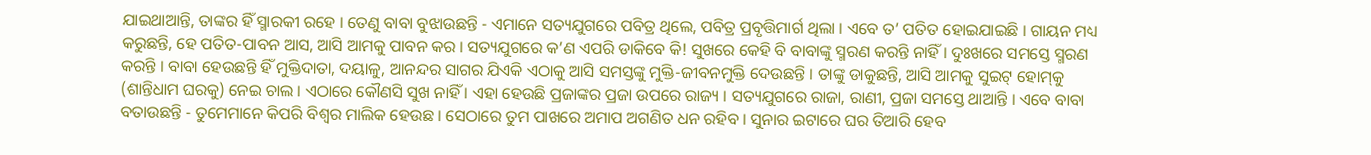ଯାଇଥାଆନ୍ତି, ତାଙ୍କର ହିଁ ସ୍ମାରକୀ ରହେ । ତେଣୁ ବାବା ବୁଝାଉଛନ୍ତି - ଏମାନେ ସତ୍ୟଯୁଗରେ ପବିତ୍ର ଥିଲେ, ପବିତ୍ର ପ୍ରବୃତ୍ତିମାର୍ଗ ଥିଲା । ଏବେ ତ’ ପତିତ ହୋଇଯାଇଛି । ଗାୟନ ମଧ୍ୟ କରୁଛନ୍ତି, ହେ ପତିତ-ପାବନ ଆସ, ଆସି ଆମକୁ ପାବନ କର । ସତ୍ୟଯୁଗରେ କ’ଣ ଏପରି ଡାକିବେ କି! ସୁଖରେ କେହି ବି ବାବାଙ୍କୁ ସ୍ମରଣ କରନ୍ତି ନାହିଁ । ଦୁଃଖରେ ସମସ୍ତେ ସ୍ମରଣ କରନ୍ତି । ବାବା ହେଉଛନ୍ତି ହିଁ ମୁକ୍ତିଦାତା, ଦୟାଳୁ, ଆନନ୍ଦର ସାଗର ଯିଏକି ଏଠାକୁ ଆସି ସମସ୍ତଙ୍କୁ ମୁକ୍ତି-ଜୀବନମୁକ୍ତି ଦେଉଛନ୍ତି । ତାଙ୍କୁ ଡାକୁଛନ୍ତି, ଆସି ଆମକୁ ସୁଇଟ୍ ହୋମ୍‌କୁ (ଶାନ୍ତିଧାମ ଘରକୁ) ନେଇ ଚାଲ । ଏଠାରେ କୌଣସି ସୁଖ ନାହିଁ । ଏହା ହେଉଛି ପ୍ରଜାଙ୍କର ପ୍ରଜା ଉପରେ ରାଜ୍ୟ । ସତ୍ୟଯୁଗରେ ରାଜା, ରାଣୀ, ପ୍ରଜା ସମସ୍ତେ ଥାଆନ୍ତି । ଏବେ ବାବା ବତାଉଛନ୍ତି - ତୁମେମାନେ କିପରି ବିଶ୍ୱର ମାଲିକ ହେଉଛ । ସେଠାରେ ତୁମ ପାଖରେ ଅମାପ ଅଗଣିତ ଧନ ରହିବ । ସୁନାର ଇଟାରେ ଘର ତିଆରି ହେବ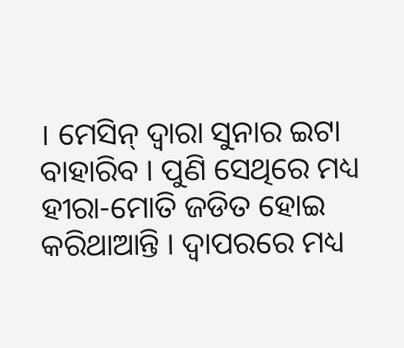। ମେସିନ୍ ଦ୍ୱାରା ସୁନାର ଇଟା ବାହାରିବ । ପୁଣି ସେଥିରେ ମଧ୍ୟ ହୀରା-ମୋତି ଜଡିତ ହୋଇ କରିଥାଆନ୍ତି । ଦ୍ୱାପରରେ ମଧ୍ୟ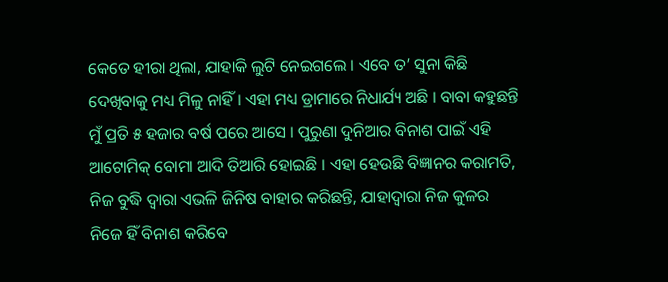କେତେ ହୀରା ଥିଲା, ଯାହାକି ଲୁଟି ନେଇଗଲେ । ଏବେ ତ’ ସୁନା କିଛି ଦେଖିବାକୁ ମଧ୍ୟ ମିଳୁ ନାହିଁ । ଏହା ମଧ୍ୟ ଡ୍ରାମାରେ ନିଧାର୍ଯ୍ୟ ଅଛି । ବାବା କହୁଛନ୍ତି ମୁଁ ପ୍ରତି ୫ ହଜାର ବର୍ଷ ପରେ ଆସେ । ପୁରୁଣା ଦୁନିଆର ବିନାଶ ପାଇଁ ଏହି ଆଟୋମିକ୍ ବୋମା ଆଦି ତିଆରି ହୋଇଛି । ଏହା ହେଉଛି ବିଜ୍ଞାନର କରାମତି, ନିଜ ବୁଦ୍ଧି ଦ୍ୱାରା ଏଭଳି ଜିନିଷ ବାହାର କରିଛନ୍ତି, ଯାହାଦ୍ୱାରା ନିଜ କୁଳର ନିଜେ ହିଁ ବିନାଶ କରିବେ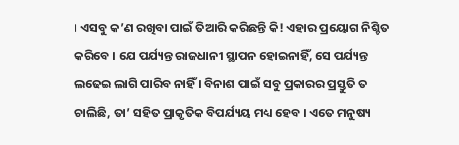। ଏସବୁ କ’ଣ ରଖିବା ପାଇଁ ତିଆରି କରିଛନ୍ତି କି! ଏହାର ପ୍ରୟୋଗ ନିଶ୍ଚିତ କରିବେ । ଯେ ପର୍ଯ୍ୟନ୍ତ ରାଜଧାନୀ ସ୍ଥାପନ ହୋଇନାହିଁ, ସେ ପର୍ଯ୍ୟନ୍ତ ଲଢେଇ ଲାଗି ପାରିବ ନାହିଁ । ବିନାଶ ପାଇଁ ସବୁ ପ୍ରକାରର ପ୍ରସ୍ତୁତି ତ ଚାଲିଛି, ତା’ ସହିତ ପ୍ରାକୃତିକ ବିପର୍ଯ୍ୟୟ ମଧ୍ୟ ହେବ । ଏତେ ମନୁଷ୍ୟ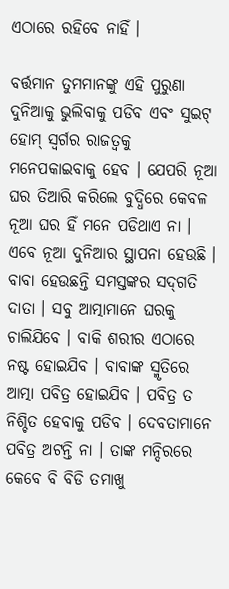ଏଠାରେ ରହିବେ ନାହିଁ ।

ବର୍ତ୍ତମାନ ତୁମମାନଙ୍କୁ ଏହି ପୁରୁଣା ଦୁନିଆକୁ ଭୁଲିବାକୁ ପଡିବ ଏବଂ ସୁଇଟ୍ ହୋମ୍ ସ୍ୱର୍ଗର ରାଜତ୍ୱକୁ ମନେପକାଇବାକୁ ହେବ । ଯେପରି ନୂଆ ଘର ତିଆରି କରିଲେ ବୁଦ୍ଧିରେ କେବଳ ନୂଆ ଘର ହିଁ ମନେ ପଡିଥାଏ ନା । ଏବେ ନୂଆ ଦୁନିଆର ସ୍ଥାପନା ହେଉଛି । ବାବା ହେଉଛନ୍ତି ସମସ୍ତଙ୍କର ସଦ୍‌ଗତି ଦାତା । ସବୁ ଆତ୍ମାମାନେ ଘରକୁ ଚାଲିଯିବେ । ବାକି ଶରୀର ଏଠାରେ ନଷ୍ଟ ହୋଇଯିବ । ବାବାଙ୍କ ସ୍ମୃତିରେ ଆତ୍ମା ପବିତ୍ର ହୋଇଯିବ । ପବିତ୍ର ତ ନିଶ୍ଚିତ ହେବାକୁ ପଡିବ । ଦେବତାମାନେ ପବିତ୍ର ଅଟନ୍ତି ନା । ତାଙ୍କ ମନ୍ଦିରରେ କେବେ ବି ବିଡି ତମାଖୁ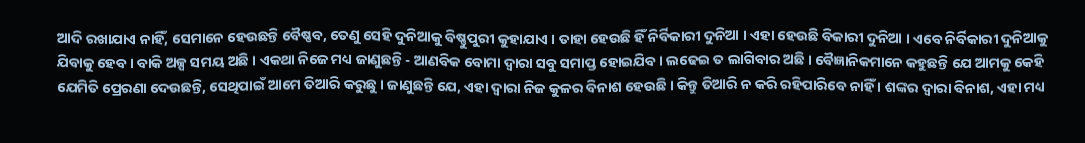ଆଦି ରଖାଯାଏ ନାହିଁ, ସେମାନେ ହେଉଛନ୍ତି ବୈଷ୍ଣବ, ତେଣୁ ସେହି ଦୁନିଆକୁ ବିଷ୍ଣୁପୁରୀ କୁହାଯାଏ । ତାହା ହେଉଛି ହିଁ ନିର୍ବିକାରୀ ଦୁନିଆ । ଏହା ହେଉଛି ବିକାରୀ ଦୁନିଆ । ଏବେ ନିର୍ବିକାରୀ ଦୁନିଆକୁ ଯିବାକୁ ହେବ । ବାକି ଅଳ୍ପ ସମୟ ଅଛି । ଏକଥା ନିଜେ ମଧ୍ୟ ଜାଣୁଛନ୍ତି - ଆଣବିକ ବୋମା ଦ୍ୱାରା ସବୁ ସମାପ୍ତ ହୋଇଯିବ । ଲଢେଇ ତ ଲାଗିବାର ଅଛି । ବୈଜ୍ଞାନିକମାନେ କହୁଛନ୍ତି ଯେ ଆମକୁ କେହି ଯେମିତି ପ୍ରେରଣା ଦେଉଛନ୍ତି, ସେଥିପାଇଁ ଆମେ ତିଆରି କରୁଛୁ । ଜାଣୁଛନ୍ତି ଯେ, ଏହା ଦ୍ୱାରା ନିଜ କୁଳର ବିନାଶ ହେଉଛି । କିନ୍ତୁ ତିଆରି ନ କରି ରହିପାରିବେ ନାହିଁ । ଶଙ୍କର ଦ୍ୱାରା ବିନାଶ, ଏହା ମଧ୍ୟ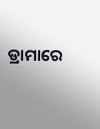ଡ୍ରାମାରେ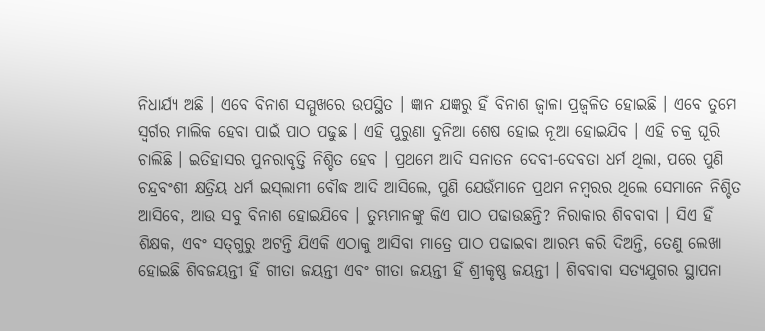ନିଧାର୍ଯ୍ୟ ଅଛି । ଏବେ ବିନାଶ ସମ୍ମୁଖରେ ଉପସ୍ଥିତ । ଜ୍ଞାନ ଯଜ୍ଞରୁ ହିଁ ବିନାଶ ଜ୍ୱାଳା ପ୍ରଜ୍ୱଳିତ ହୋଇଛି । ଏବେ ତୁମେ ସ୍ୱର୍ଗର ମାଲିକ ହେବା ପାଇଁ ପାଠ ପଢୁଛ । ଏହି ପୁରୁଣା ଦୁନିଆ ଶେଷ ହୋଇ ନୂଆ ହୋଇଯିବ । ଏହି ଚକ୍ର ଘୂରି ଚାଲିଛି । ଇତିହାସର ପୁନରାବୃତ୍ତି ନିଶ୍ଚିତ ହେବ । ପ୍ରଥମେ ଆଦି ସନାତନ ଦେବୀ-ଦେବତା ଧର୍ମ ଥିଲା, ପରେ ପୁଣି ଚନ୍ଦ୍ରବଂଶୀ କ୍ଷତ୍ରିୟ ଧର୍ମ ଇସ୍‌ଲାମୀ ବୌଦ୍ଧ ଆଦି ଆସିଲେ, ପୁଣି ଯେଉଁମାନେ ପ୍ରଥମ ନମ୍ବରର ଥିଲେ ସେମାନେ ନିଶ୍ଚିତ ଆସିବେ, ଆଉ ସବୁ ବିନାଶ ହୋଇଯିବେ । ତୁମ୍ଭମାନଙ୍କୁ କିଏ ପାଠ ପଢାଉଛନ୍ତି? ନିରାକାର ଶିବବାବା । ସିଏ ହିଁ ଶିକ୍ଷକ, ଏବଂ ସତ୍‌ଗୁରୁ ଅଟନ୍ତି ଯିଏକି ଏଠାକୁ ଆସିବା ମାତ୍ରେ ପାଠ ପଢାଇବା ଆରମ୍ଭ କରି ଦିଅନ୍ତି, ତେଣୁ ଲେଖା ହୋଇଛି ଶିବଜୟନ୍ତୀ ହିଁ ଗୀତା ଜୟନ୍ତୀ ଏବଂ ଗୀତା ଜୟନ୍ତୀ ହିଁ ଶ୍ରୀକୃଷ୍ଣ ଜୟନ୍ତୀ । ଶିବବାବା ସତ୍ୟଯୁଗର ସ୍ଥାପନା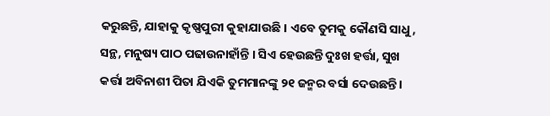କରୁଛନ୍ତି, ଯାହାକୁ କୃଷ୍ଣପୁରୀ କୁହାଯାଉଛି । ଏବେ ତୁମକୁ କୌଣସି ସାଧୁ, ସନ୍ଥ, ମନୁଷ୍ୟ ପାଠ ପଢାଉନାହାଁନ୍ତି । ସିଏ ହେଉଛନ୍ତି ଦୁଃଖ ହର୍ତ୍ତା, ସୁଖ କର୍ତ୍ତା ଅବିନାଶୀ ପିତା ଯିଏକି ତୁମମାନଙ୍କୁ ୨୧ ଜନ୍ମର ବର୍ସା ଦେଉଛନ୍ତି ।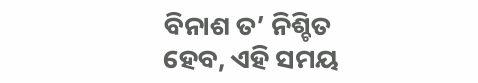ବିନାଶ ତ’ ନିଶ୍ଚିତ ହେବ, ଏହି ସମୟ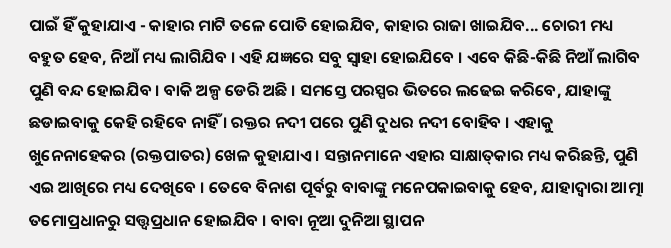ପାଇଁ ହିଁ କୁହାଯାଏ - କାହାର ମାଟି ତଳେ ପୋତି ହୋଇଯିବ, କାହାର ରାଜା ଖାଇଯିବ... ଚୋରୀ ମଧ୍ୟ ବହୁତ ହେବ, ନିଆଁ ମଧ୍ୟ ଲାଗିଯିବ । ଏହି ଯଜ୍ଞରେ ସବୁ ସ୍ୱାହା ହୋଇଯିବେ । ଏବେ କିଛି-କିଛି ନିଆଁ ଲାଗିବ ପୁଣି ବନ୍ଦ ହୋଇଯିବ । ବାକି ଅଳ୍ପ ଡେରି ଅଛି । ସମସ୍ତେ ପରସ୍ପର ଭିତରେ ଲଢେଇ କରିବେ, ଯାହାଙ୍କୁ ଛଡାଇବାକୁ କେହି ରହିବେ ନାହିଁ । ରକ୍ତର ନଦୀ ପରେ ପୁଣି ଦୁଧର ନଦୀ ବୋହିବ । ଏହାକୁ ଖୁନେନାହେକର (ରକ୍ତପାତର) ଖେଳ କୁହାଯାଏ । ସନ୍ତାନମାନେ ଏହାର ସାକ୍ଷାତ୍‌କାର ମଧ୍ୟ କରିଛନ୍ତି, ପୁଣି ଏଇ ଆଖିରେ ମଧ୍ୟ ଦେଖିବେ । ତେବେ ବିନାଶ ପୂର୍ବରୁ ବାବାଙ୍କୁ ମନେପକାଇବାକୁ ହେବ, ଯାହାଦ୍ୱାରା ଆତ୍ମା ତମୋପ୍ରଧାନରୁ ସତ୍ତ୍ୱପ୍ରଧାନ ହୋଇଯିବ । ବାବା ନୂଆ ଦୁନିଆ ସ୍ଥାପନ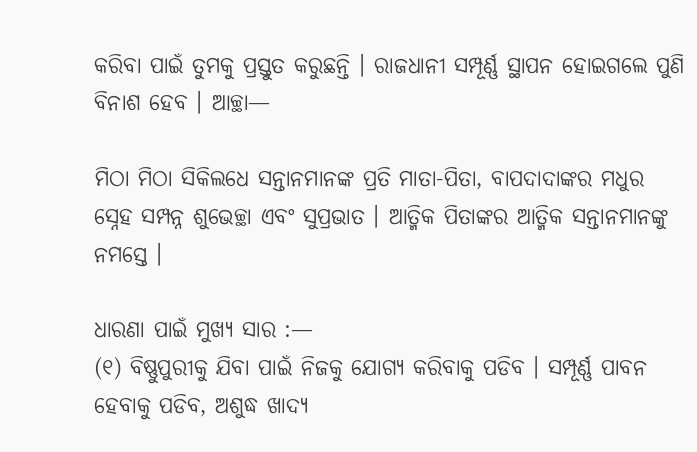କରିବା ପାଇଁ ତୁମକୁ ପ୍ରସ୍ତୁତ କରୁଛନ୍ତି । ରାଜଧାନୀ ସମ୍ପୂର୍ଣ୍ଣ ସ୍ଥାପନ ହୋଇଗଲେ ପୁଣି ବିନାଶ ହେବ । ଆଚ୍ଛା—

ମିଠା ମିଠା ସିକିଲଧେ ସନ୍ତାନମାନଙ୍କ ପ୍ରତି ମାତା-ପିତା, ବାପଦାଦାଙ୍କର ମଧୁର ସ୍ନେହ ସମ୍ପନ୍ନ ଶୁଭେଚ୍ଛା ଏବଂ ସୁପ୍ରଭାତ । ଆତ୍ମିକ ପିତାଙ୍କର ଆତ୍ମିକ ସନ୍ତାନମାନଙ୍କୁ ନମସ୍ତେ ।

ଧାରଣା ପାଇଁ ମୁଖ୍ୟ ସାର :—
(୧) ବିଷ୍ଣୁପୁରୀକୁ ଯିବା ପାଇଁ ନିଜକୁ ଯୋଗ୍ୟ କରିବାକୁ ପଡିବ । ସମ୍ପୂର୍ଣ୍ଣ ପାବନ ହେବାକୁ ପଡିବ, ଅଶୁଦ୍ଧ ଖାଦ୍ୟ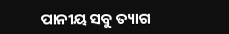ପାନୀୟ ସବୁ ତ୍ୟାଗ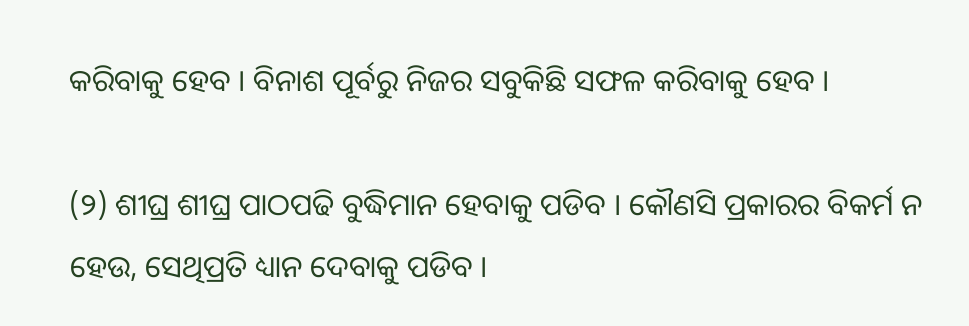କରିବାକୁ ହେବ । ବିନାଶ ପୂର୍ବରୁ ନିଜର ସବୁକିଛି ସଫଳ କରିବାକୁ ହେବ ।

(୨) ଶୀଘ୍ର ଶୀଘ୍ର ପାଠପଢି ବୁଦ୍ଧିମାନ ହେବାକୁ ପଡିବ । କୌଣସି ପ୍ରକାରର ବିକର୍ମ ନ ହେଉ, ସେଥିପ୍ରତି ଧ୍ୟାନ ଦେବାକୁ ପଡିବ ।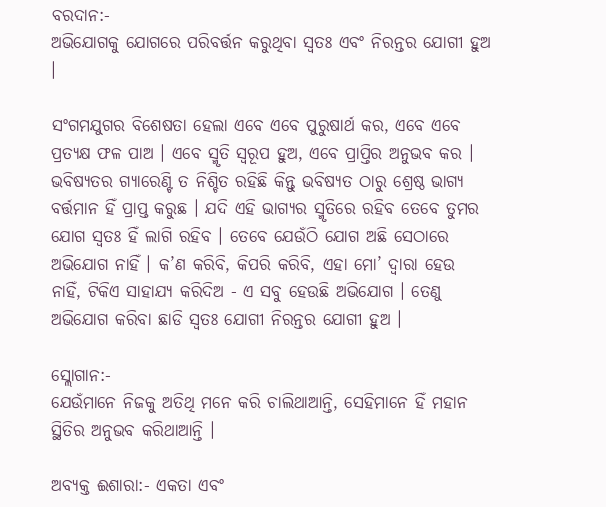ବରଦାନ:-
ଅଭିଯୋଗକୁ ଯୋଗରେ ପରିବର୍ତ୍ତନ କରୁଥିବା ସ୍ୱତଃ ଏବଂ ନିରନ୍ତର ଯୋଗୀ ହୁଅ ।

ସଂଗମଯୁଗର ବିଶେଷତା ହେଲା ଏବେ ଏବେ ପୁରୁଷାର୍ଥ କର, ଏବେ ଏବେ ପ୍ରତ୍ୟକ୍ଷ ଫଳ ପାଅ । ଏବେ ସ୍ମୃତି ସ୍ୱରୂପ ହୁଅ, ଏବେ ପ୍ରାପ୍ତିର ଅନୁଭବ କର । ଭବିଷ୍ୟତର ଗ୍ୟାରେଣ୍ଟି ତ ନିଶ୍ଚିତ ରହିଛି କିନ୍ତୁ ଭବିଷ୍ୟତ ଠାରୁ ଶ୍ରେଷ୍ଠ ଭାଗ୍ୟ ବର୍ତ୍ତମାନ ହିଁ ପ୍ରାପ୍ତ କରୁଛ । ଯଦି ଏହି ଭାଗ୍ୟର ସ୍ମୃତିରେ ରହିବ ତେବେ ତୁମର ଯୋଗ ସ୍ୱତଃ ହିଁ ଲାଗି ରହିବ । ତେବେ ଯେଉଁଠି ଯୋଗ ଅଛି ସେଠାରେ ଅଭିଯୋଗ ନାହିଁ । କ’ଣ କରିବି, କିପରି କରିବି, ଏହା ମୋ’ ଦ୍ୱାରା ହେଉ ନାହିଁ, ଟିକିଏ ସାହାଯ୍ୟ କରିଦିଅ - ଏ ସବୁ ହେଉଛି ଅଭିଯୋଗ । ତେଣୁ ଅଭିଯୋଗ କରିବା ଛାଡି ସ୍ୱତଃ ଯୋଗୀ ନିରନ୍ତର ଯୋଗୀ ହୁଅ ।

ସ୍ଲୋଗାନ:-
ଯେଉଁମାନେ ନିଜକୁ ଅତିଥି ମନେ କରି ଚାଲିଥାଆନ୍ତି, ସେହିମାନେ ହିଁ ମହାନ ସ୍ଥିତିର ଅନୁଭବ କରିଥାଆନ୍ତି ।

ଅବ୍ୟକ୍ତ ଈଶାରା:- ଏକତା ଏବଂ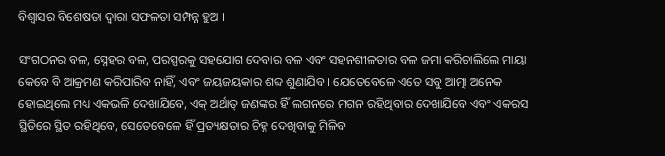ବିଶ୍ୱାସର ବିଶେଷତା ଦ୍ୱାରା ସଫଳତା ସମ୍ପନ୍ନ ହୁଅ ।

ସଂଗଠନର ବଳ, ସ୍ନେହର ବଳ, ପରସ୍ପରକୁ ସହଯୋଗ ଦେବାର ବଳ ଏବଂ ସହନଶୀଳତାର ବଳ ଜମା କରିଚାଲିଲେ ମାୟା କେବେ ବି ଆକ୍ରମଣ କରିପାରିବ ନାହିଁ, ଏବଂ ଜୟଜୟକାର ଶବ୍ଦ ଶୁଣାଯିବ । ଯେତେବେଳେ ଏତେ ସବୁ ଆତ୍ମା ଅନେକ ହୋଇଥିଲେ ମଧ୍ୟ ଏକଭଳି ଦେଖାଯିବେ, ଏକ୍ ଅର୍ଥାତ୍ ଜଣଙ୍କର ହିଁ ଲଗନରେ ମଗନ ରହିଥିବାର ଦେଖାଯିବେ ଏବଂ ଏକରସ ସ୍ଥିତିରେ ସ୍ଥିତ ରହିଥିବେ, ସେତେବେଳେ ହିଁ ପ୍ରତ୍ୟକ୍ଷତାର ଚିହ୍ନ ଦେଖିବାକୁ ମିଳିବ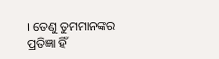। ତେଣୁ ତୁମମାନଙ୍କର ପ୍ରତିଜ୍ଞା ହିଁ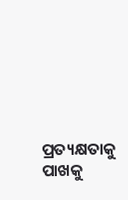ପ୍ରତ୍ୟକ୍ଷତାକୁ ପାଖକୁ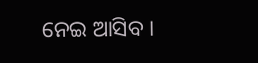ନେଇ ଆସିବ ।